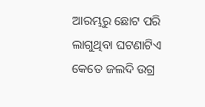ଆରମ୍ଭରୁ ଛୋଟ ପରି ଲାଗୁଥିବା ଘଟଣାଟିଏ କେତେ ଜଲଦି ଉଗ୍ର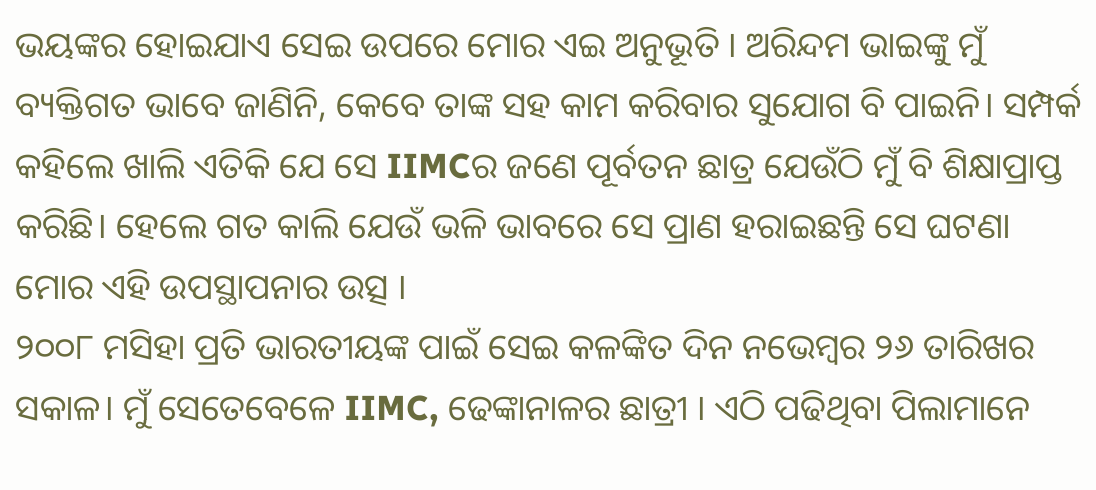ଭୟଙ୍କର ହୋଇଯାଏ ସେଇ ଉପରେ ମୋର ଏଇ ଅନୁଭୂତି । ଅରିନ୍ଦମ ଭାଇଙ୍କୁ ମୁଁ ବ୍ୟକ୍ତିଗତ ଭାବେ ଜାଣିନି, କେବେ ତାଙ୍କ ସହ କାମ କରିବାର ସୁଯୋଗ ବି ପାଇନି। ସମ୍ପର୍କ କହିଲେ ଖାଲି ଏତିକି ଯେ ସେ IIMCର ଜଣେ ପୂର୍ବତନ ଛାତ୍ର ଯେଉଁଠି ମୁଁ ବି ଶିକ୍ଷାପ୍ରାପ୍ତ କରିଛି। ହେଲେ ଗତ କାଲି ଯେଉଁ ଭଳି ଭାବରେ ସେ ପ୍ରାଣ ହରାଇଛନ୍ତି ସେ ଘଟଣା ମୋର ଏହି ଉପସ୍ଥାପନାର ଉତ୍ସ ।
୨୦୦୮ ମସିହା ପ୍ରତି ଭାରତୀୟଙ୍କ ପାଇଁ ସେଇ କଳଙ୍କିତ ଦିନ ନଭେମ୍ବର ୨୬ ତାରିଖର ସକାଳ। ମୁଁ ସେତେବେଳେ IIMC, ଢେଙ୍କାନାଳର ଛାତ୍ରୀ । ଏଠି ପଢିଥିବା ପିଲାମାନେ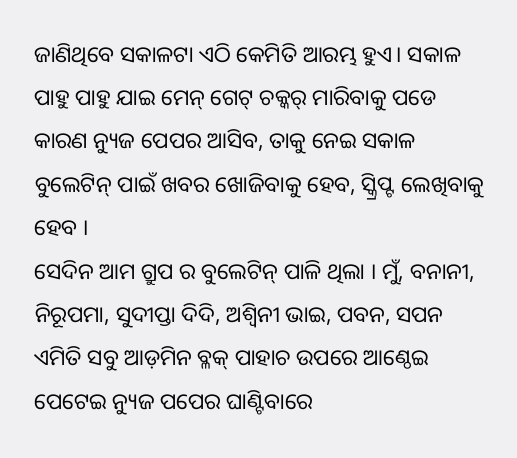ଜାଣିଥିବେ ସକାଳଟା ଏଠି କେମିତି ଆରମ୍ଭ ହୁଏ। ସକାଳ ପାହୁ ପାହୁ ଯାଇ ମେନ୍ ଗେଟ୍ ଚକ୍କର୍ ମାରିବାକୁ ପଡେ କାରଣ ନ୍ୟୁଜ ପେପର ଆସିବ, ତାକୁ ନେଇ ସକାଳ ବୁଲେଟିନ୍ ପାଇଁ ଖବର ଖୋଜିବାକୁ ହେବ, ସ୍କ୍ରିପ୍ଟ ଲେଖିବାକୁ ହେବ ।
ସେଦିନ ଆମ ଗ୍ରୁପ ର ବୁଲେଟିନ୍ ପାଳି ଥିଲା । ମୁଁ, ବନାନୀ, ନିରୂପମା, ସୁଦୀପ୍ତା ଦିଦି, ଅଶ୍ୱିନୀ ଭାଇ, ପବନ, ସପନ ଏମିତି ସବୁ ଆଡ଼ମିନ ବ୍ଳକ୍ ପାହାଚ ଉପରେ ଆଣ୍ଠେଇ ପେଟେଇ ନ୍ୟୁଜ ପପେର ଘାଣ୍ଟିବାରେ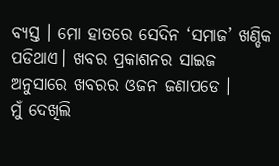ବ୍ୟସ୍ତ । ମୋ ହାତରେ ସେଦିନ ‘ସମାଜ’ ଖଣ୍ଡିକ ପଡିଥାଏ। ଖବର ପ୍ରକାଶନର ସାଇଜ ଅନୁସାରେ ଖବରର ଓଜନ ଜଣାପଡେ ।
ମୁଁ ଦେଖିଲି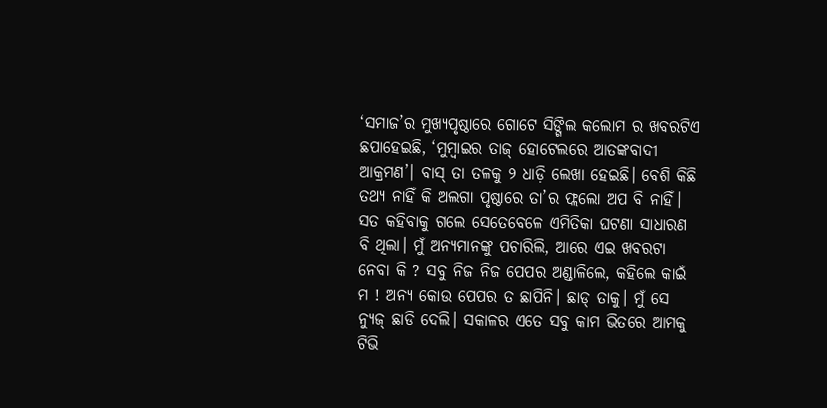‘ସମାଜ’ର ମୁଖ୍ୟପୃଷ୍ଠାରେ ଗୋଟେ ସିଙ୍ଗିଲ କଲୋମ ର ଖବରଟିଏ ଛପାହେଇଛି, ‘ମୁମ୍ବାଇର ତାଜ୍ ହୋଟେଲରେ ଆତଙ୍କବାଦୀ ଆକ୍ରମଣ’। ବାସ୍ ତା ତଳକୁ ୨ ଧାଡ଼ି ଲେଖା ହେଇଛି। ବେଶି କିଛି ତଥ୍ୟ ନାହିଁ କି ଅଲଗା ପୃଷ୍ଠାରେ ତା’ର ଫ୍ଲଲୋ ଅପ ବି ନାହିଁ। ସତ କହିବାକୁ ଗଲେ ସେତେବେଳେ ଏମିତିକା ଘଟଣା ସାଧାରଣ ବି ଥିଲା। ମୁଁ ଅନ୍ୟମାନଙ୍କୁ ପଚାରିଲି, ଆରେ ଏଇ ଖବରଟା ନେବା କି ? ସବୁ ନିଜ ନିଜ ପେପର ଅଣ୍ଡାଳିଲେ, କହିଲେ କାଇଁ ମ ! ଅନ୍ୟ କୋଉ ପେପର ତ ଛାପିନି। ଛାଡ୍ ତାକୁ। ମୁଁ ସେ ନ୍ୟୁଜ୍ ଛାଡି ଦେଲି। ସକାଳର ଏତେ ସବୁ କାମ ଭିତରେ ଆମକୁ ଟିଭି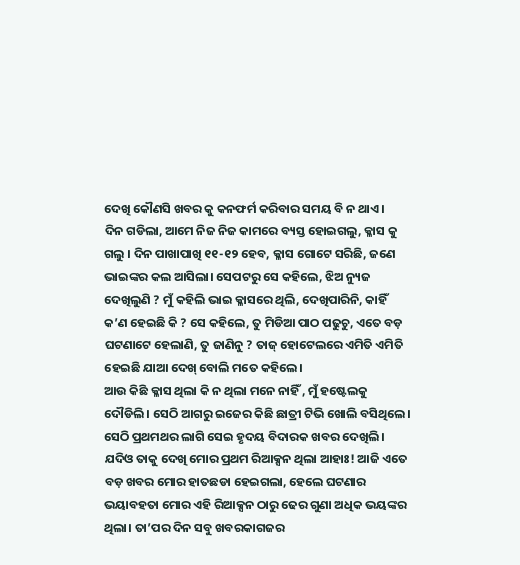ଦେଖି କୌଣସି ଖବର କୁ କନଫର୍ମ କରିବାର ସମୟ ବି ନ ଥାଏ।
ଦିନ ଗଡିଲା, ଆମେ ନିଜ ନିଜ କାମରେ ବ୍ୟସ୍ତ ହୋଇଗଲୁ, କ୍ଳାସ କୁ ଗଲୁ । ଦିନ ପାଖାପାଖି ୧୧-୧୨ ହେବ, କ୍ଳାସ ଗୋଟେ ସରିଛି, ଜଣେ ଭାଇଙ୍କର କଲ ଆସିଲା। ସେପଟରୁ ସେ କହିଲେ, ଝିଅ ନ୍ୟୁଜ ଦେଖିଲୁଣି ? ମୁଁ କହିଲି ଭାଇ କ୍ଳାସରେ ଥିଲି, ଦେଖିପାରିନି, କାହିଁ କ’ଣ ହେଇଛି କି ? ସେ କହିଲେ, ତୁ ମିଡିଆ ପାଠ ପଢୁଚୁ, ଏତେ ବଡ଼ ଘଟଣାଟେ ହେଲାଣି, ତୁ ଜାଣିନୁ ? ତାଜ୍ ହୋଟେଲରେ ଏମିତି ଏମିତି ହେଇଛି ଯାଆ ଦେଖ୍ ବୋଲି ମତେ କହିଲେ।
ଆଉ କିଛି କ୍ଳାସ ଥିଲା କି ନ ଥିଲା ମନେ ନାହିଁ , ମୁଁ ହଷ୍ଟେଲକୁ ଦୌଡିଲି। ସେଠି ଆଗରୁ ଇଜେର କିଛି ଛାତ୍ରୀ ଟିଭି ଖୋଲି ବସିଥିଲେ। ସେଠି ପ୍ରଥମଥର ଲାଗି ସେଇ ହୃଦୟ ବିଦାରକ ଖବର ଦେଖିଲି। ଯଦିଓ ତାକୁ ଦେଖି ମୋର ପ୍ରଥମ ରିଆକ୍ସନ ଥିଲା ଆହାଃ! ଆଜି ଏତେ ବଡ଼ ଖବର ମୋର ହାତଛଡା ହେଇଗଲା, ହେଲେ ଘଟଣାର ଭୟାବହତା ମୋର ଏହି ରିଆକ୍ସନ ଠାରୁ ଢେର ଗୁଣା ଅଧିକ ଭୟଙ୍କର ଥିଲା। ତା’ପର ଦିନ ସବୁ ଖବରକାଗଜର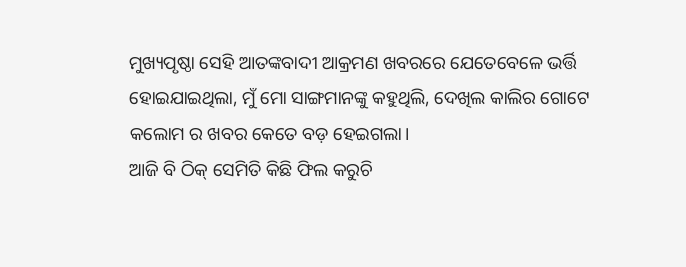ମୁଖ୍ୟପୃଷ୍ଠା ସେହି ଆତଙ୍କବାଦୀ ଆକ୍ରମଣ ଖବରରେ ଯେତେବେଳେ ଭର୍ତ୍ତି ହୋଇଯାଇଥିଲା, ମୁଁ ମୋ ସାଙ୍ଗମାନଙ୍କୁ କହୁଥିଲି, ଦେଖିଲ କାଲିର ଗୋଟେ କଲୋମ ର ଖବର କେତେ ବଡ଼ ହେଇଗଲା।
ଆଜି ବି ଠିକ୍ ସେମିତି କିଛି ଫିଲ କରୁଚି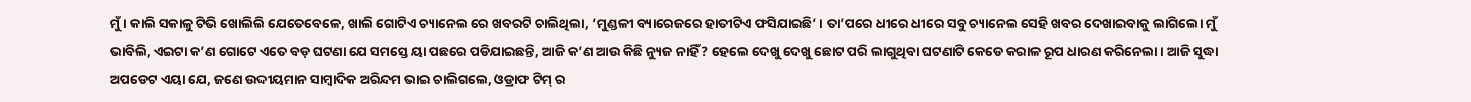ମୁଁ। କାଲି ସକାଳୁ ଟିଭି ଖୋଲିଲି ଯେତେବେଳେ, ଖାଲି ଗୋଟିଏ ଚ୍ୟାନେଲ ରେ ଖବରଟି ଚାଲିଥିଲା, ‘ମୁଣ୍ଡଳୀ ବ୍ୟାରେଜରେ ହାତୀଟିଏ ଫସିଯାଇଛି’ । ତା’ପରେ ଧୀରେ ଧୀରେ ସବୁ ଚ୍ୟାନେଲ ସେହି ଖବର ଦେଖାଇବାକୁ ଲାଗିଲେ। ମୁଁ ଭାବିଲି, ଏଇଟା କ’ଣ ଗୋଟେ ଏତେ ବଡ଼ ଘଟଣା ଯେ ସମସ୍ତେ ୟା ପଛରେ ପଡିଯାଇଛନ୍ତି, ଆଜି କ’ଣ ଆଉ କିଛି ନ୍ୟୁଜ ନାହିଁ ? ହେଲେ ଦେଖୁ ଦେଖୁ ଛୋଟ ପରି ଲାଗୁଥିବା ଘଟଣାଟି କେଡେ କରାଳ ରୂପ ଧାରଣ କରିନେଲା। ଆଜି ସୁଦ୍ଧା ଅପଡେଟ ଏୟା ଯେ, ଜଣେ ଉଦ୍ଦୀୟମାନ ସାମ୍ବାଦିକ ଅରିନ୍ଦମ ଭାଇ ଚାଲିଗଲେ, ଓଡ୍ରାଫ ଟିମ୍ ର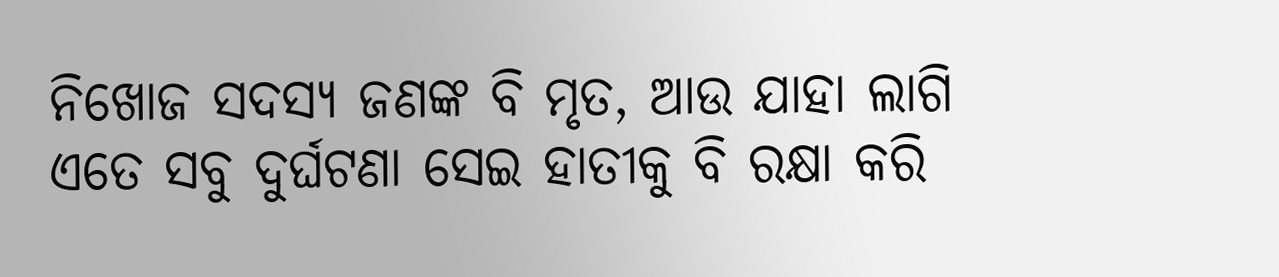ନିଖୋଜ ସଦସ୍ୟ ଜଣଙ୍କ ବି ମୃତ, ଆଉ ଯାହା ଲାଗି ଏତେ ସବୁ ଦୁର୍ଘଟଣା ସେଇ ହାତୀକୁ ବି ରକ୍ଷା କରି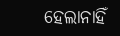ହେଲାନାହିଁ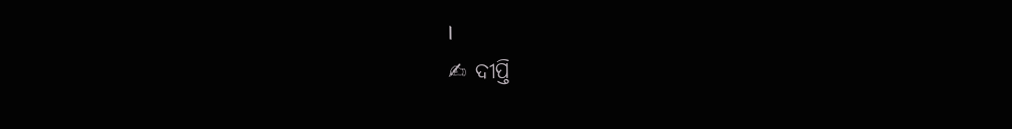।
✍ ଦୀପ୍ତି